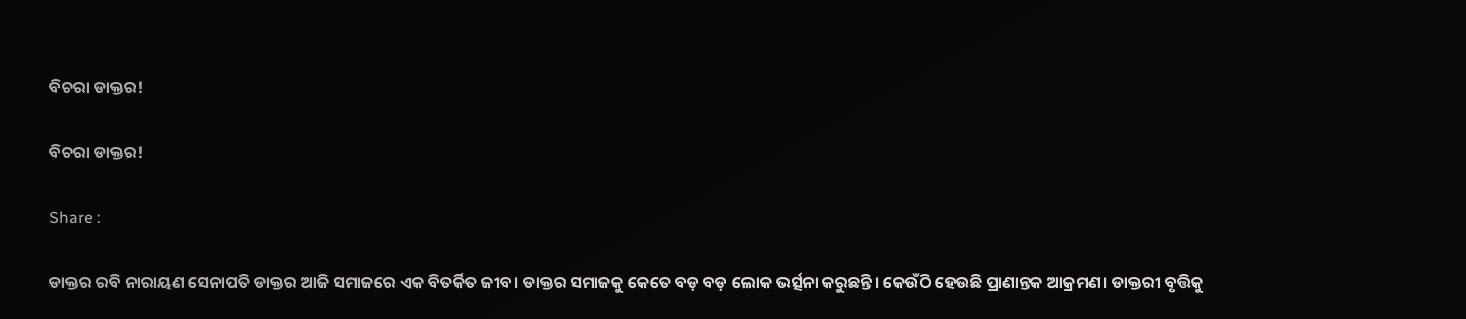ବିଚରା ଡାକ୍ତର!

ବିଚରା ଡାକ୍ତର!

Share :

ଡାକ୍ତର ରବି ନାରାୟଣ ସେନାପତି ଡାକ୍ତର ଆଜି ସମାଜରେ ଏକ ବିତର୍କିତ ଜୀବ। ଡାକ୍ତର ସମାଜକୁ କେତେ ବଡ଼ ବଡ଼ ଲୋକ ଭର୍ତ୍ସନା କରୁଛନ୍ତି। କେଉଁଠି ହେଉଛି ପ୍ରାଣାନ୍ତକ ଆକ୍ରମଣ। ଡାକ୍ତରୀ ବୃତ୍ତିକୁ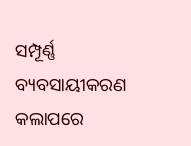ସମ୍ପୂର୍ଣ୍ଣ ବ୍ୟବସାୟୀକରଣ କଲାପରେ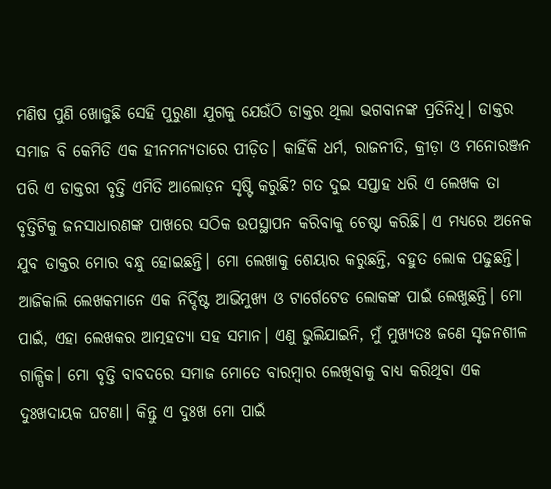ମଣିଷ ପୁଣି ଖୋଜୁଛି ସେହି ପୁରୁଣା ଯୁଗକୁ ଯେଉଁଠି ଡାକ୍ତର ଥିଲା ଭଗବାନଙ୍କ ପ୍ରତିନିଧି। ଡାକ୍ତର ସମାଜ ବି କେମିତି ଏକ ହୀନମନ୍ୟତାରେ ପୀଡ଼ିତ। କାହିଁକି ଧର୍ମ, ରାଜନୀତି, କ୍ରୀଡ଼ା ଓ ମନୋରଞ୍ଜନ ପରି ଏ ଡାକ୍ତରୀ ବୃତ୍ତି ଏମିତି ଆଲୋଡ଼ନ ସୃଷ୍ଟି କରୁଛି? ଗତ ଦୁଇ ସପ୍ତାହ ଧରି ଏ ଲେଖକ ତା ବୃତ୍ତିଟିକୁ ଜନସାଧାରଣଙ୍କ ପାଖରେ ସଠିକ ଉପସ୍ଥାପନ କରିବାକୁ ଚେଷ୍ଟା କରିଛି। ଏ ମଧ୍ୟରେ ଅନେକ ଯୁବ ଡାକ୍ତର ମୋର ବନ୍ଧୁ ହୋଇଛନ୍ତି। ମୋ ଲେଖାକୁ ଶେୟାର କରୁଛନ୍ତି, ବହୁତ ଲୋକ ପଢୁଛନ୍ତି। ଆଜିକାଲି ଲେଖକମାନେ ଏକ ନିର୍ଦ୍ଦିଷ୍ଟ ଆଭିମୁଖ୍ୟ ଓ ଟାର୍ଗେଟେଡ ଲୋକଙ୍କ ପାଇଁ ଲେଖୁଛନ୍ତି। ମୋ ପାଇଁ, ଏହା ଲେଖକର ଆତ୍ମହତ୍ୟା ସହ ସମାନ। ଏଣୁ ଭୁଲିଯାଇନି, ମୁଁ ମୁଖ୍ୟତଃ ଜଣେ ସୃଜନଶୀଳ ଗାଳ୍ପିକ। ମୋ ବୃତ୍ତି ବାବଦରେ ସମାଜ ମୋତେ ବାରମ୍ବାର ଲେଖିବାକୁ ବାଧ୍ୟ କରିଥିବା ଏକ ଦୁଃଖଦାୟକ ଘଟଣା। କିନ୍ତୁ ଏ ଦୁଃଖ ମୋ ପାଇଁ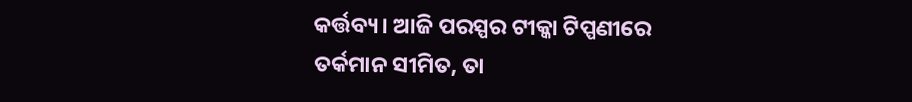କର୍ତ୍ତବ୍ୟ। ଆଜି ପରସ୍ପର ଟୀକ୍କା ଟିପ୍ପଣୀରେ ତର୍କମାନ ସୀମିତ, ତା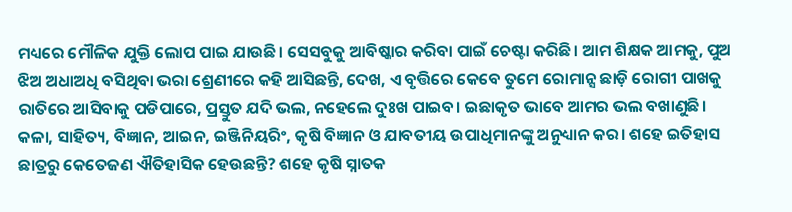ମଧ୍ୟରେ ମୌଳିକ ଯୁକ୍ତି ଲୋପ ପାଇ ଯାଉଛି। ସେସବୁକୁ ଆବିଷ୍କାର କରିବା ପାଇଁ ଚେଷ୍ଟା କରିଛି। ଆମ ଶିକ୍ଷକ ଆମକୁ, ପୁଅ ଝିଅ ଅଧାଅଧି ବସିଥିବା ଭରା ଶ୍ରେଣୀରେ କହି ଆସିଛନ୍ତି, ଦେଖ, ଏ ବୃତ୍ତିରେ କେବେ ତୁମେ ରୋମାନ୍ସ ଛାଡ଼ି ରୋଗୀ ପାଖକୁ ରାତିରେ ଆସିବାକୁ ପଡିପାରେ, ପ୍ରସ୍ତୁତ ଯଦି ଭଲ, ନହେଲେ ଦୁଃଖ ପାଇବ। ଇଛାକୃତ ଭାବେ ଆମର ଭଲ ବଖାଣୁଛି। କଳା, ସାହିତ୍ୟ, ବିଜ୍ଞାନ, ଆଇନ, ଇଞ୍ଜିନିୟରିଂ, କୃଷି ବିଜ୍ଞାନ ଓ ଯାବତୀୟ ଉପାଧିମାନଙ୍କୁ ଅନୁଧ୍ୟାନ କର। ଶହେ ଇତିହାସ ଛାତ୍ରରୁ କେତେଜଣ ଐତିହାସିକ ହେଉଛନ୍ତି? ଶହେ କୃଷି ସ୍ନାତକ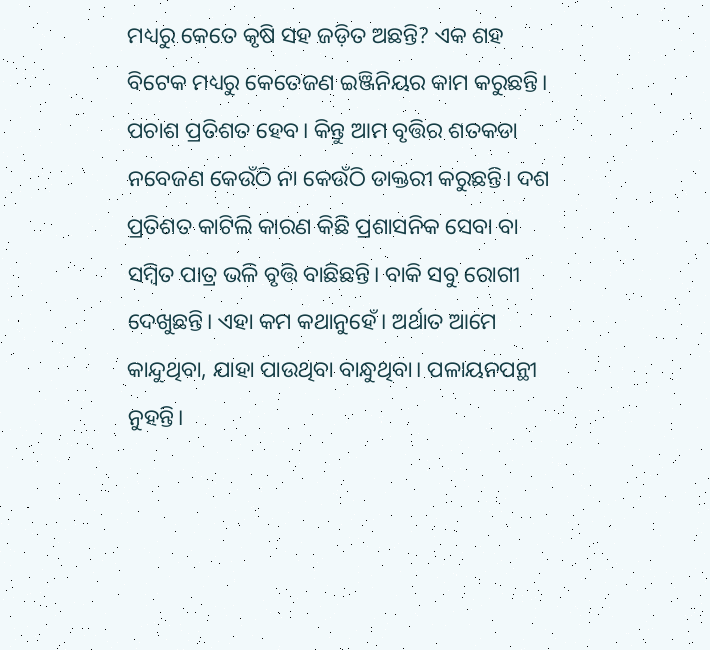ମଧ୍ୟରୁ କେତେ କୃଷି ସହ ଜଡ଼ିତ ଅଛନ୍ତି? ଏକ ଶହ ବିଟେକ ମଧ୍ୟରୁ କେତେଜଣ ଇଞ୍ଜିନିୟର କାମ କରୁଛନ୍ତି। ପଚାଶ ପ୍ରତିଶତ ହେବ। କିନ୍ତୁ ଆମ ବୃତ୍ତିର ଶତକଡା ନବେଜଣ କେଉଁଠି ନା କେଉଁଠି ଡାକ୍ତରୀ କରୁଛନ୍ତି। ଦଶ ପ୍ରତିଶତ କାଟିଲି କାରଣ କିଛି ପ୍ରଶାସନିକ ସେବା ବା ସମ୍ବିତ ପାତ୍ର ଭଳି ବୃତ୍ତି ବାଛିଛନ୍ତି। ବାକି ସବୁ ରୋଗୀ ଦେଖୁଛନ୍ତି। ଏହା କମ କଥାନୁହେଁ। ଅର୍ଥାତ ଆମେ କାନ୍ଦୁଥିବା, ଯାହା ପାଉଥିବା ବାନ୍ଧୁଥିବା। ପଳାୟନପନ୍ଥୀ ନୁହନ୍ତି।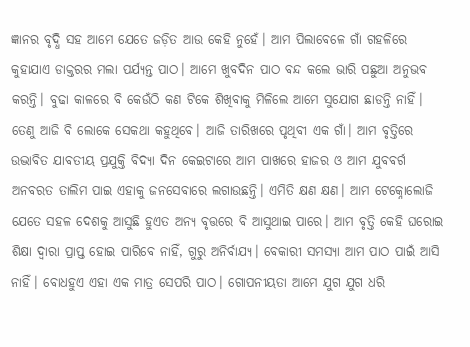ଜ୍ଞାନର ବୃଦ୍ଧି ସହ ଆମେ ଯେତେ ଜଡ଼ିତ ଆଉ କେହି ନୁହେଁ। ଆମ ପିଲାବେଳେ ଗାଁ ଗହଳିରେ କୁହାଯାଏ ଡାକ୍ତରର ମଲା ପର୍ଯ୍ୟନ୍ତ ପାଠ। ଆମେ ଖୁବଦିନ ପାଠ ବନ୍ଦ କଲେ ଭାରି ପଛୁଆ ଅନୁଭବ କରନ୍ତି। ବୁଢା କାଳରେ ବି କେଉଁଠି କଣ ଟିକେ ଶିଖିବାକୁ ମିଳିଲେ ଆମେ ସୁଯୋଗ ଛାଡନ୍ତି ନାହିଁ। ତେଣୁ ଆଜି ବି ଲୋକେ ସେକଥା କହୁଥିବେ। ଆଜି ତାରିଖରେ ପୃଥିବୀ ଏକ ଗାଁ। ଆମ ବୃତ୍ତିରେ ଉଦ୍ଭାବିତ ଯାବତୀୟ ପ୍ରଯୁକ୍ତି ବିଦ୍ୟା ଦିନ କେଇଟାରେ ଆମ ପାଖରେ ହାଜର ଓ ଆମ ଯୁବବର୍ଗ ଅନବରତ ତାଲିମ ପାଇ ଏହାକୁ ଜନସେବାରେ ଲଗାଉଛନ୍ତି। ଏମିତି କ୍ଷଣ କ୍ଷଣ। ଆମ ଟେକ୍ନୋଲୋଜି ଯେତେ ସହଳ ଦେଶକୁ ଆସୁଛି ହୁଏତ ଅନ୍ୟ ବୃତ୍ତରେ ବି ଆସୁଥାଇ ପାରେ। ଆମ ବୃତ୍ତି କେହି ଘରୋଇ ଶିକ୍ଷା ଦ୍ବାରା ପ୍ରାପ୍ତ ହୋଇ ପାରିବେ ନାହିଁ, ଗୁରୁ ଅନିର୍ବାଯ୍ୟ। ବେକାରୀ ସମସ୍ୟା ଆମ ପାଠ ପାଇଁ ଆସି ନାହିଁ। ବୋଧହୁଏ ଏହା ଏକ ମାତ୍ର ସେପରି ପାଠ। ଗୋପନୀୟତା ଆମେ ଯୁଗ ଯୁଗ ଧରି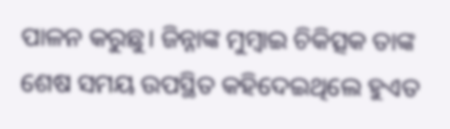ପାଳନ କରୁଛୁ। ଜିନ୍ନାଙ୍କ ମୁମ୍ବାଇ ଚିକିତ୍ସକ ତାଙ୍କ ଶେଷ ସମୟ ଉପସ୍ଥିତ କହିଦେଇଥିଲେ ହୁଏତ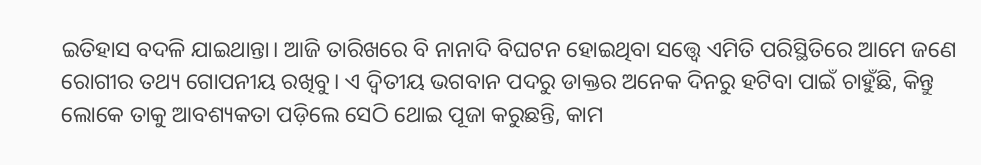ଇତିହାସ ବଦଳି ଯାଇଥାନ୍ତା। ଆଜି ତାରିଖରେ ବି ନାନାଦି ବିଘଟନ ହୋଇଥିବା ସତ୍ତ୍ୱେ ଏମିତି ପରିସ୍ଥିତିରେ ଆମେ ଜଣେ ରୋଗୀର ତଥ୍ୟ ଗୋପନୀୟ ରଖିବୁ। ଏ ଦ୍ୱିତୀୟ ଭଗବାନ ପଦରୁ ଡାକ୍ତର ଅନେକ ଦିନରୁ ହଟିବା ପାଇଁ ଚାହୁଁଛି, କିନ୍ତୁ ଲୋକେ ତାକୁ ଆବଶ୍ୟକତା ପଡ଼ିଲେ ସେଠି ଥୋଇ ପୂଜା କରୁଛନ୍ତି, କାମ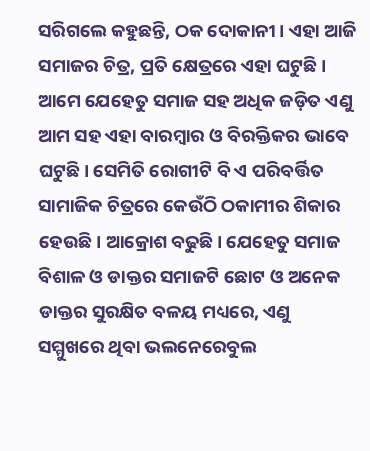ସରିଗଲେ କହୁଛନ୍ତି, ଠକ ଦୋକାନୀ। ଏହା ଆଜି ସମାଜର ଚିତ୍ର, ପ୍ରତି କ୍ଷେତ୍ରରେ ଏହା ଘଟୁଛି। ଆମେ ଯେହେତୁ ସମାଜ ସହ ଅଧିକ ଜଡ଼ିତ ଏଣୁ ଆମ ସହ ଏହା ବାରମ୍ବାର ଓ ବିରକ୍ତିକର ଭାବେ ଘଟୁଛି। ସେମିତି ରୋଗୀଟି ବି ଏ ପରିବର୍ତ୍ତିତ ସାମାଜିକ ଚିତ୍ରରେ କେଉଁଠି ଠକାମୀର ଶିକାର ହେଉଛି। ଆକ୍ରୋଶ ବଢୁଛି। ଯେହେତୁ ସମାଜ ବିଶାଳ ଓ ଡାକ୍ତର ସମାଜଟି ଛୋଟ ଓ ଅନେକ ଡାକ୍ତର ସୁରକ୍ଷିତ ବଳୟ ମଧ୍ୟରେ, ଏଣୁ ସମ୍ମୁଖରେ ଥିବା ଭଲନେରେବୁଲ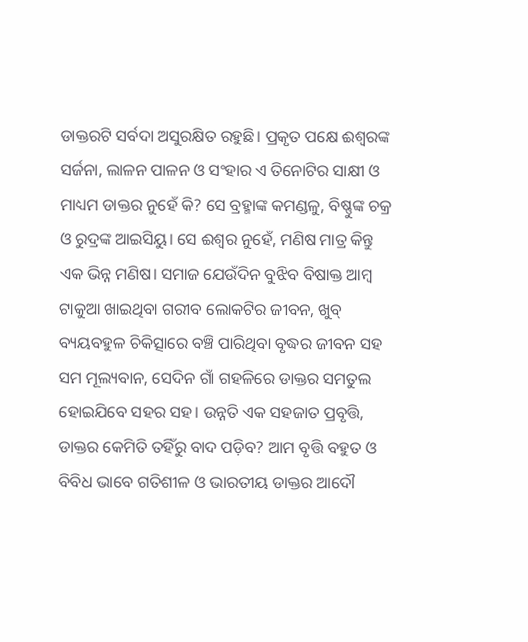ଡାକ୍ତରଟି ସର୍ବଦା ଅସୁରକ୍ଷିତ ରହୁଛି। ପ୍ରକୃତ ପକ୍ଷେ ଈଶ୍ୱରଙ୍କ ସର୍ଜନା, ଲାଳନ ପାଳନ ଓ ସଂହାର ଏ ତିନୋଟିର ସାକ୍ଷୀ ଓ ମାଧ୍ୟମ ଡାକ୍ତର ନୁହେଁ କି? ସେ ବ୍ରହ୍ମାଙ୍କ କମଣ୍ଡଳୁ, ବିଷ୍ଣୁଙ୍କ ଚକ୍ର ଓ ରୁଦ୍ରଙ୍କ ଆଇସିୟୁ। ସେ ଈଶ୍ବର ନୁହେଁ, ମଣିଷ ମାତ୍ର କିନ୍ତୁ ଏକ ଭିନ୍ନ ମଣିଷ। ସମାଜ ଯେଉଁଦିନ ବୁଝିବ ବିଷାକ୍ତ ଆମ୍ବ ଟାକୁଆ ଖାଇଥିବା ଗରୀବ ଲୋକଟିର ଜୀବନ, ଖୁବ୍ ବ୍ୟୟବହୁଳ ଚିକିତ୍ସାରେ ବଞ୍ଚି ପାରିଥିବା ବୃଦ୍ଧର ଜୀବନ ସହ ସମ ମୂଲ୍ୟବାନ, ସେଦିନ ଗାଁ ଗହଳିରେ ଡାକ୍ତର ସମତୁଲ ହୋଇଯିବେ ସହର ସହ। ଉନ୍ନତି ଏକ ସହଜାତ ପ୍ରବୃତ୍ତି, ଡାକ୍ତର କେମିତି ତହିଁରୁ ବାଦ ପଡ଼ିବ? ଆମ ବୃତ୍ତି ବହୁତ ଓ ବିବିଧ ଭାବେ ଗତିଶୀଳ ଓ ଭାରତୀୟ ଡାକ୍ତର ଆଦୌ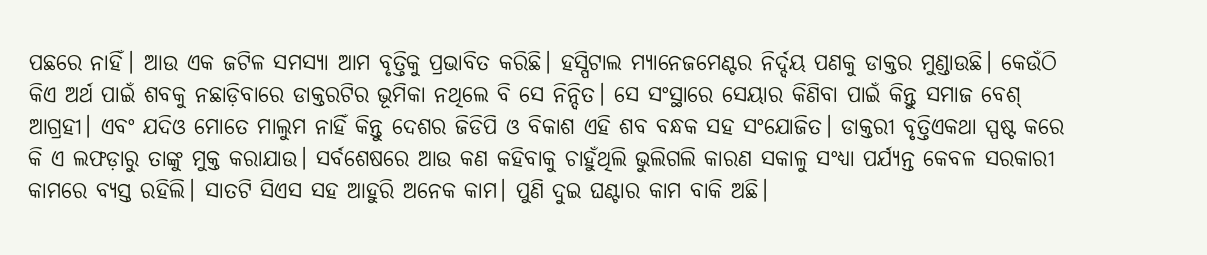ପଛରେ ନାହିଁ। ଆଉ ଏକ ଜଟିଳ ସମସ୍ୟା ଆମ ବୃତ୍ତିକୁ ପ୍ରଭାବିତ କରିଛି। ହସ୍ପିଟାଲ ମ୍ୟାନେଜମେଣ୍ଟର ନିର୍ଦ୍ଦୟ ପଣକୁ ଡାକ୍ତର ମୁଣ୍ଡାଉଛି। କେଉଁଠି କିଏ ଅର୍ଥ ପାଇଁ ଶବକୁ ନଛାଡ଼ିବାରେ ଡାକ୍ତରଟିର ଭୂମିକା ନଥିଲେ ବି ସେ ନିନ୍ଦିତ। ସେ ସଂସ୍ଥାରେ ସେୟାର କିଣିବା ପାଇଁ କିନ୍ତୁ ସମାଜ ବେଶ୍ ଆଗ୍ରହୀ। ଏବଂ ଯଦିଓ ମୋତେ ମାଲୁମ ନାହିଁ କିନ୍ତୁ ଦେଶର ଜିଡିପି ଓ ବିକାଶ ଏହି ଶବ ବନ୍ଧକ ସହ ସଂଯୋଜିତ। ଡାକ୍ତରୀ ବୃତ୍ତିଏକଥା ସ୍ପଷ୍ଟ କରେ କି ଏ ଲଫଡ଼ାରୁ ତାଙ୍କୁ ମୁକ୍ତ କରାଯାଉ। ସର୍ବଶେଷରେ ଆଉ କଣ କହିବାକୁ ଚାହୁଁଥିଲି ଭୁଲିଗଲି କାରଣ ସକାଳୁ ସଂଧ୍ୟା ପର୍ଯ୍ୟନ୍ତ କେବଳ ସରକାରୀ କାମରେ ବ୍ୟସ୍ତ ରହିଲି। ସାତଟି ସିଏସ ସହ ଆହୁରି ଅନେକ କାମ। ପୁଣି ଦୁଇ ଘଣ୍ଟାର କାମ ବାକି ଅଛି।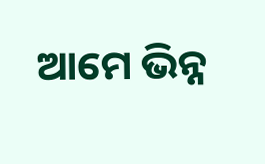ଆମେ ଭିନ୍ନ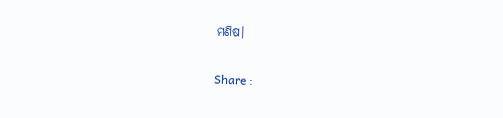ମଣିଷ।

Share :